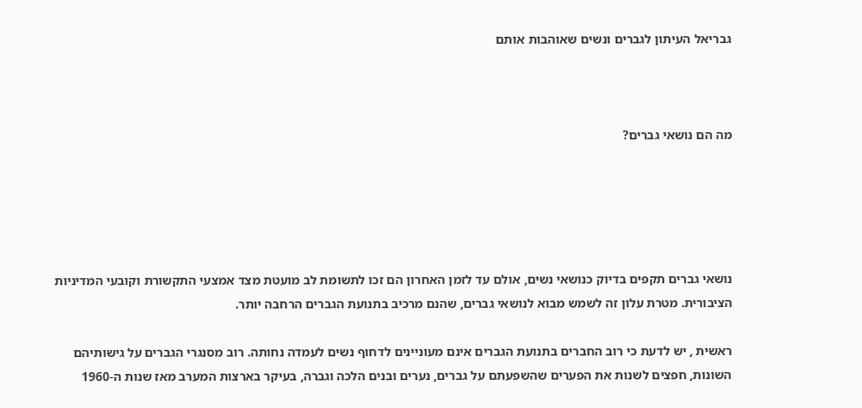גבריאל העיתון לגברים ונשים שאוהבות אותם



מה הם נושאי גברים?





נושאי גברים תקפים בדיוק כנושאי נשים, אולם עד לזמן האחרון הם זכו לתשומת לב מועטת מצד אמצעי התקשורת וקובעי המדיניות הציבורית. מטרת עלון זה לשמש מבוא לנושאי גברים, שהנם מרכיב בתנועת הגברים הרחבה יותר.

ראשית , יש לדעת כי רוב החברים בתנועת הגברים אינם מעוניינים לדחוף נשים לעמדה נחותה. רוב מסנגרי הגברים על גישותיהם השונות, חפצים לשנות את הפערים שהשפעתם על גברים, נערים ובנים הלכה וגברה, בעיקר בארצות המערב מאז שנות ה-1960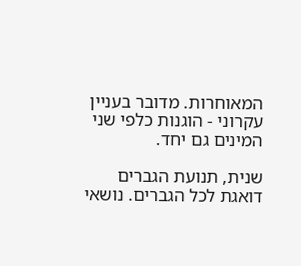המאוחרות. מדובר בעניין עקרוני - הוגנות כלפי שני המינים גם יחד.

שנית, תנועת הגברים דואגת לכל הגברים. נושאי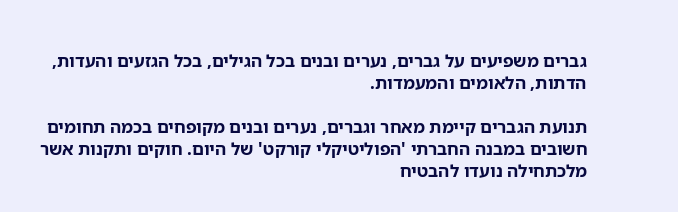גברים משפיעים על גברים, נערים ובנים בכל הגילים, בכל הגזעים והעדות, הדתות, הלאומים והמעמדות.

תנועת הגברים קיימת מאחר וגברים, נערים ובנים מקופחים בכמה תחומים חשובים במבנה החברתי 'הפוליטיקלי קורקט' של היום. חוקים ותקנות אשר מלכתחילה נועדו להבטיח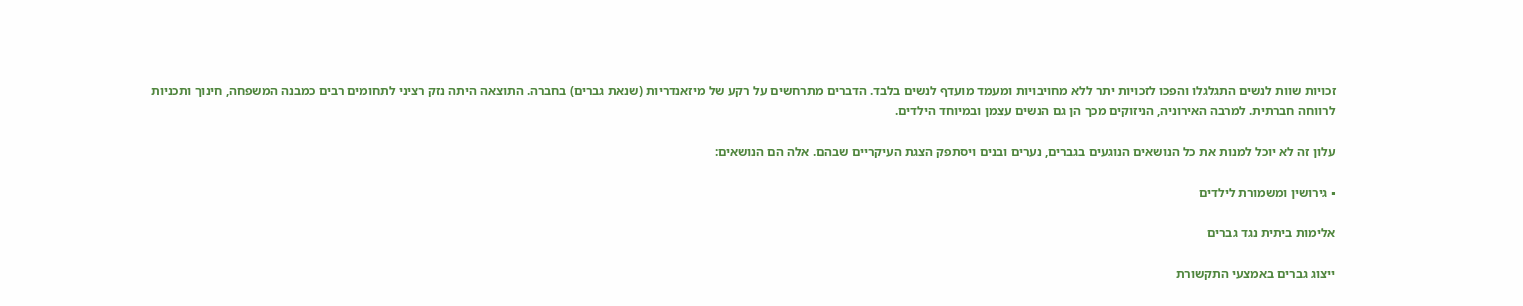זכויות שוות לנשים התגלגלו והפכו לזכויות יתר ללא מחויבויות ומעמד מועדף לנשים בלבד. הדברים מתרחשים על רקע של מיזאנדריות (שנאת גברים) בחברה. התוצאה היתה נזק רציני לתחומים רבים כמבנה המשפחה, חינוך ותכניות לרווחה חברתית. למרבה האירוניה, הניזוקים מכך הן גם הנשים עצמן ובמיוחד הילדים.

עלון זה לא יוכל למנות את כל הנושאים הנוגעים בגברים, נערים ובנים ויסתפק הצגת העיקריים שבהם. אלה הם הנושאים:

▪ גירושין ומשמורת לילדים

אלימות ביתית נגד גברים

ייצוג גברים באמצעי התקשורת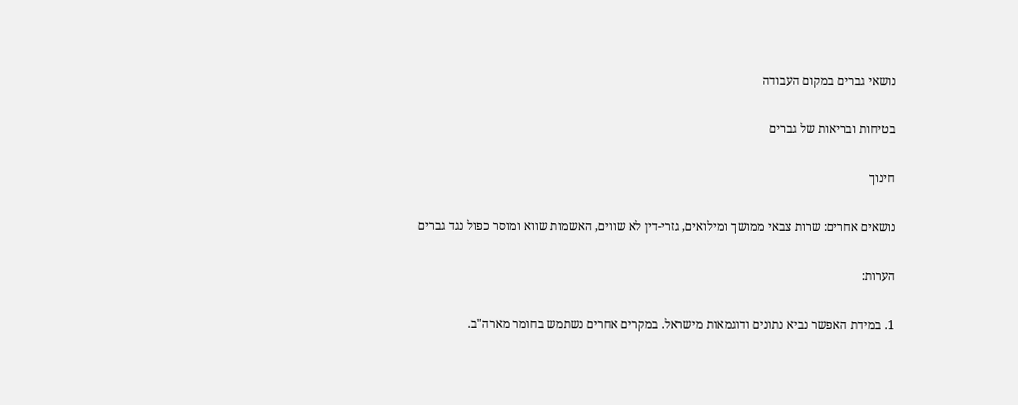נושאי גברים במקום העבודה

בטיחות ובריאות של גברים

חינוך

נושאים אחרים: שרות צבאי ממושך ומילואים, גזרי-דין לא שווים, האשמות שווא ומוסר כפול נגד גברים

הערות:

1. במידת האפשר נביא נתונים ודוגמאות מישראל. במקרים אחרים נשתמש בחומר מארה"ב.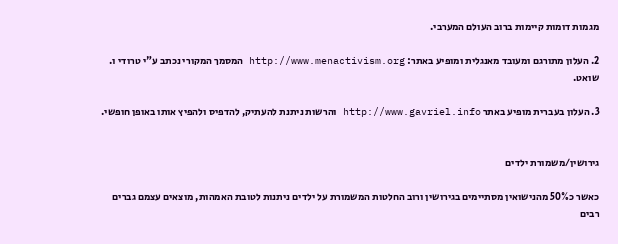מגמות דומות קיימות ברוב העולם המערבי.

2. העלון מתורגם ומעובד מאנגלית ומופיע באתר: http://www.menactivism.org המסמך המקורי נכתב ע"י טרודי ו. שואט.

3. העלון בעברית מופיע באתר http://www.gavriel.info והרשות ניתנת להעתיק, להדפיס ולהפיץ אותו באופן חופשי.


גירושין/משמורת ילדים

כאשר כ50% מהנישואין מסתיימים בגירושין ורוב החלטות המשמורת על ילדים ניתנות לטובת האמהות, מוצאים עצמם גברים רבים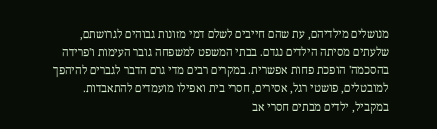מנושלים מילדיהם, עת שהם חייבים לשלם דמי מזונות גבוהים לגרושתם, שלעתים מסיתה הילדים נגדם. בבתי המשפט למשפחה גובר העימות ו'פרידה בהסכמה' הופכת פחות אפשרית. במקרים רבים מדי גרם הדבר לגברים להיהפך למובטלים, פושטי רגל, אסירים, חסרי בית ואפילו מועמדים להתאבדות. במקביל, ילדים מבתים חסרי אב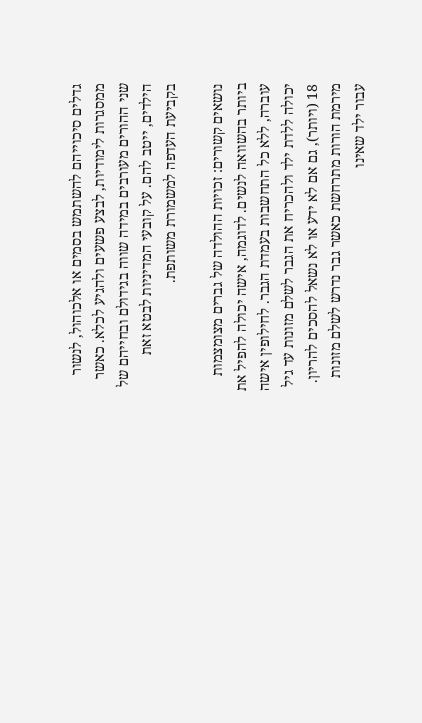גדלים סיכוייהם להשתמש בסמים או אלכוהול, לנשור ממסגרות לימודיות, לבצע פשעים ולהגיע לכלא. כאשר שני ההורים מעורבים במידה שווה בגידולם ובחייהם של הילדים, ייטב להם. על קובעי המדיניות לבטא זאת בקביעת העדפה למשמורת משותפת.

נושאים קשורים: זכויות ההולדה של גברים מצומצמות ביותר בהשוואה לנשים. לדוגמה, אישה יכולה להפיל את עוברה, ללא כל התחשבות בעמדת הגבר. לחילופין אישה יכולה ללדת ילד ולהכריח את הגבר לשלם מזונות עד גיל 18 (ויותר), גם אם לא ידע או לא נשאל להסכים להריון. מירמת הורות מתרחשת כאשר גבר נדרש לשלם מזונות עבור ילד שאינו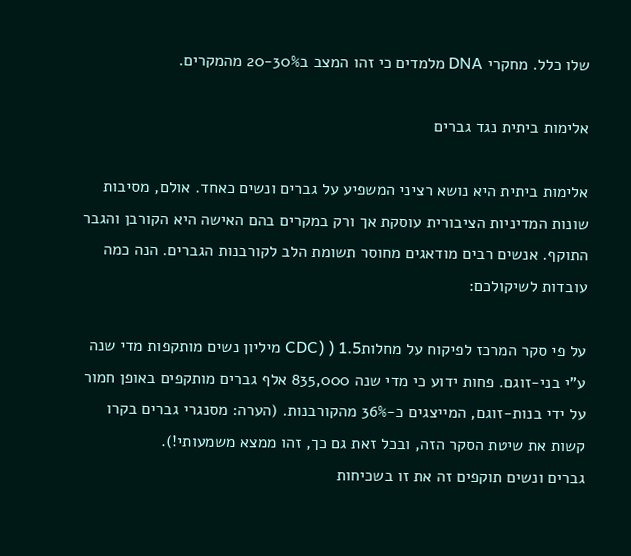שלו כלל. מחקרי DNA מלמדים כי זהו המצב ב20-30% מהמקרים.

אלימות ביתית נגד גברים

אלימות ביתית היא נושא רציני המשפיע על גברים ונשים כאחד. אולם, מסיבות שונות המדיניות הציבורית עוסקת אך ורק במקרים בהם האישה היא הקורבן והגבר התוקף. אנשים רבים מודאגים מחוסר תשומת הלב לקורבנות הגברים. הנה כמה עובדות לשיקולכם:

על פי סקר המרכז לפיקוח על מחלותCDC) ) 1.5 מיליון נשים מותקפות מדי שנה ע"י בני-זוגם. פחות ידוע כי מדי שנה 835,000 אלף גברים מותקפים באופן חמור על ידי בנות-זוגם, המייצגים כ-36% מהקורבנות. (הערה: מסנגרי גברים בקרו קשות את שיטת הסקר הזה, ובכל זאת גם כך, זהו ממצא משמעותי!).
גברים ונשים תוקפים זה את זו בשכיחות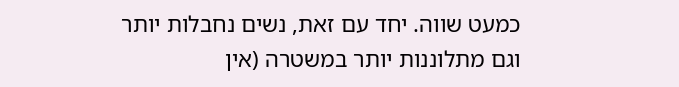כמעט שווה. יחד עם זאת, נשים נחבלות יותר וגם מתלוננות יותר במשטרה (אין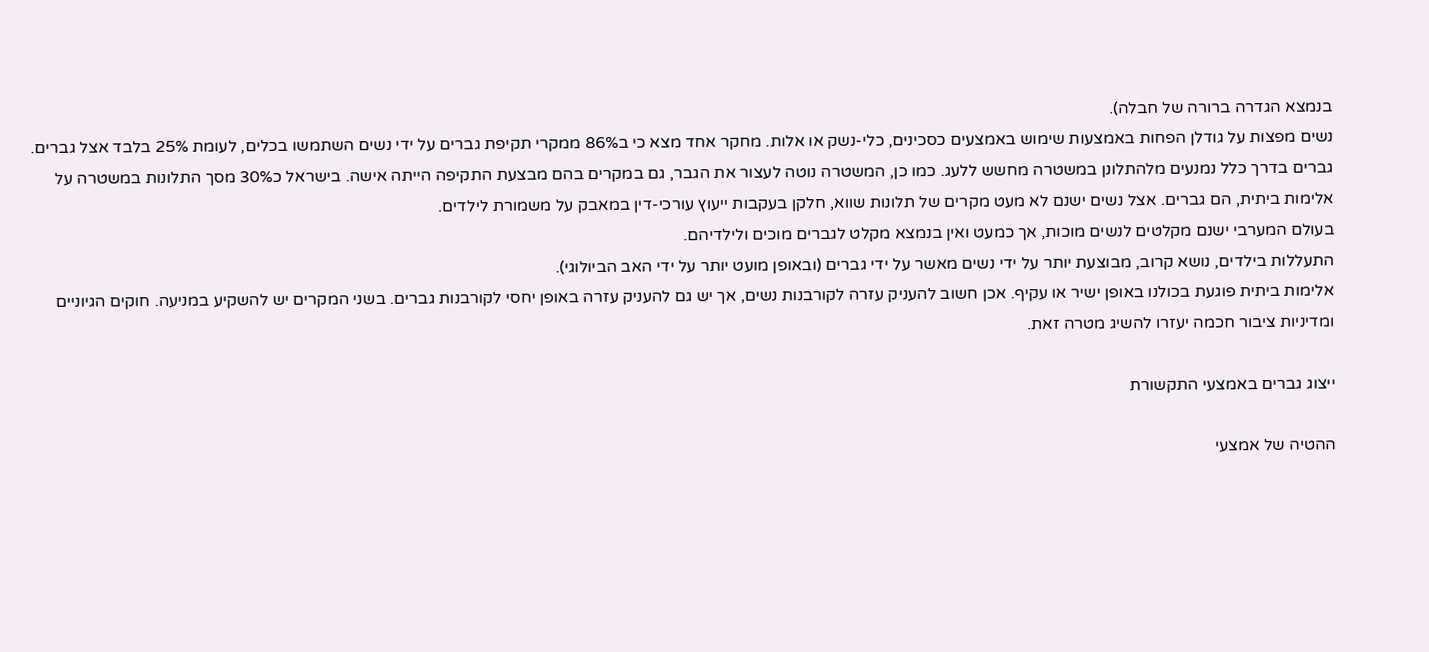בנמצא הגדרה ברורה של חבלה).
נשים מפצות על גודלן הפחות באמצעות שימוש באמצעים כסכינים, כלי-נשק או אלות. מחקר אחד מצא כי ב86% ממקרי תקיפת גברים על ידי נשים השתמשו בכלים, לעומת 25% בלבד אצל גברים.
גברים בדרך כלל נמנעים מלהתלונן במשטרה מחשש ללעג. כמו כן, המשטרה נוטה לעצור את הגבר, גם במקרים בהם מבצעת התקיפה הייתה אישה. בישראל כ30% מסך התלונות במשטרה על אלימות ביתית, הם גברים. אצל נשים ישנם לא מעט מקרים של תלונות שווא, חלקן בעקבות ייעוץ עורכי-דין במאבק על משמורת לילדים.
בעולם המערבי ישנם מקלטים לנשים מוכות, אך כמעט ואין בנמצא מקלט לגברים מוכים ולילדיהם.
התעללות בילדים, נושא קרוב, מבוצעת יותר על ידי נשים מאשר על ידי גברים (ובאופן מועט יותר על ידי האב הביולוגי).
אלימות ביתית פוגעת בכולנו באופן ישיר או עקיף. אכן חשוב להעניק עזרה לקורבנות נשים, אך יש גם להעניק עזרה באופן יחסי לקורבנות גברים. בשני המקרים יש להשקיע במניעה. חוקים הגיוניים ומדיניות ציבור חכמה יעזרו להשיג מטרה זאת.

ייצוג גברים באמצעי התקשורת

ההטיה של אמצעי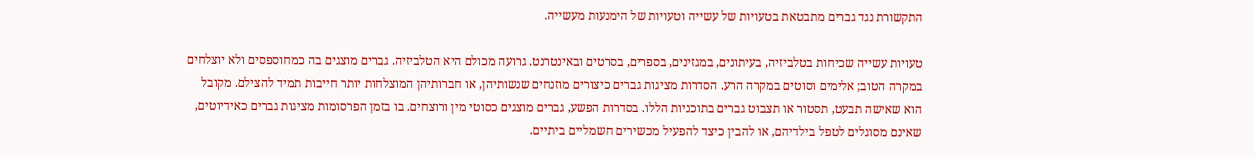התקשורת נגד גברים מתבטאת בטעויות של עשייה וטעויות של הימנעות מעשייה.

טעויות עשייה שכיחות בטלביזיה, בעיתונים, במגזינים, בספרים, בסרטים ובאינטרנט. גרועה מכולם היא הטלביזיה. גברים מוצגים בה כמחוספסים ולא יוצלחים במקרה הטוב; אלימים וסוטים במקרה הרע. הסדרות מציגות גברים כיצורים מוזנחים שנשותיהן, או חברותיהן המוצלחות יותר חייבות תמיד להצילם. מקובל הוא שאישה תבעט, תסטור או תצבוט גברים בתוכניות הללו. בסדרות הפשע, גברים מוצגים כסוטי מין ורוצחים. בו בזמן הפרסומות מציגות גברים כאידיוטים, שאינם מסוגלים לטפל בילדיהם, או להבין כיצד להפעיל מכשירים חשמליים ביתיים.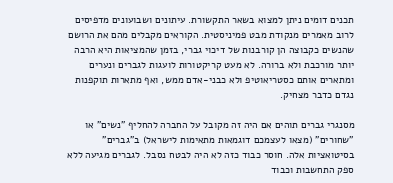תכנים דומים ניתן למצוא בשאר התקשורת. עיתונים ושבועונים מדפיסים לרוב מאמרים מנקודת מבט פמיניסטית. הקוראים מקבלים מהם את הרושם שהנשים כקבוצה הן קורבנות של דיכוי גברי, בזמן שהמציאות היא הרבה יותר מורכבת ולא ברורה. לא מעט קריקטורות לועגות לגברים ונערים ומתארים אותם כסטריאוטיפ ולא כבני-אדם ממש, ואף מתארות תוקפנות נגדם כדבר מצחיק.

מסנגרי גברים תוהים אם היה זה מקובל על החברה להחליף "נשים" או "שחורים" (מצאו לעצמכם דוגמאות מתאימות לישראל) ב"גברים" בסיטואציות אלה. חוסר כבוד כזה לא היה לבטח נסבל. לגברים מגיעה ללא ספק התחשבות וכבוד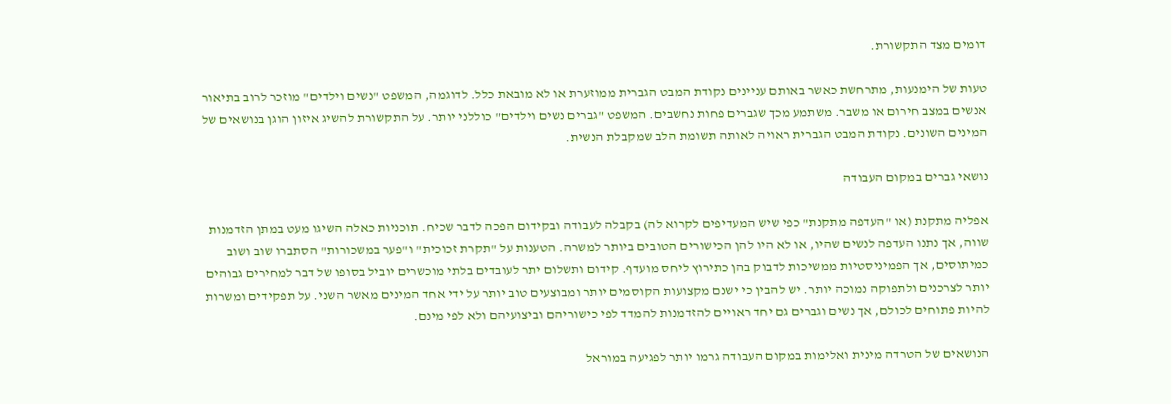דומים מצד התקשורת.

טעות של הימנעות, מתרחשת כאשר באותם עניינים נקודת המבט הגברית ממוזערת או לא מובאת כלל. לדוגמה, המשפט "נשים וילדים" מוזכר לרוב בתיאור אנשים במצב חירום או משבר. משתמע מכך שגברים פחות נחשבים. המשפט "גברים נשים וילדים" כוללני יותר. על התקשורת להשיג איזון הוגן בנושאים של המינים השונים. נקודת המבט הגברית ראויה לאותה תשומת הלב שמקבלת הנשית.

נושאי גברים במקום העבודה

אפליה מתקנת (או "העדפה מתקנת" כפי שיש המעדיפים לקרוא לה) בקבלה לעבודה ובקידום הפכה לדבר שכיח. תוכניות כאלה השיגו מעט במתן הזדמנות שווה, אך נתנו העדפה לנשים שהיו, או לא היו להן הכישורים הטובים ביותר למשרה. הטענות על "תקרת זכוכית" ו"פער במשכורות" הסתברו שוב ושוב כמיתוסים, אך הפמיניסטיות ממשיכות לדבוק בהן כתירוץ ליחס מועדף. קידום ותשלום יתר לעובדים בלתי מוכשרים יוביל בסופו של דבר למחירים גבוהים יותר לצרכנים ולתפוקה נמוכה יותר. יש להבין כי ישנם מקצועות הקוסמים יותר ומבוצעים טוב יותר על ידי אחד המינים מאשר השני. על תפקידים ומשרות להיות פתוחים לכולם, אך נשים וגברים גם יחד ראויים להזדמנות להמדד לפי כישוריהם וביצועיהם ולא לפי מינם.

הנושאים של הטרדה מינית ואלימות במקום העבודה גרמו יותר לפגיעה במוראל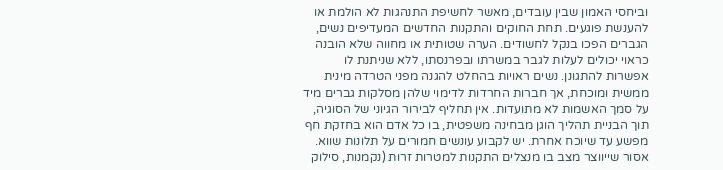וביחסי האמון שבין עובדים, מאשר לחשיפת התנהגות לא הולמת או להענשת פוגעים. תחת החוקים והתקנות החדשים המעדיפים נשים, הגברים הפכו בנקל לחשודים. הערה שטותית או מחווה שלא הובנה כראוי יכולים לעלות לגבר במשרתו ובפרנסתו, ללא שניתנת לו אפשרות להתגונן. נשים ראויות בהחלט להגנה מפני הטרדה מינית ממשית ומוכחת, אך חברות החרדות לדימוי שלהן מסלקות גברים מיד על סמך האשמות לא מתועדות. אין תחליף לבירור הגיוני של הסוגיה, תוך הבניית תהליך הוגן מבחינה משפטית, בו כל אדם הוא בחזקת חף מפשע עד שיוכח אחרת. יש לקבוע עונשים חמורים על תלונות שווא. אסור שייווצר מצב בו מנצלים התקנות למטרות זרות (נקמנות, סילוק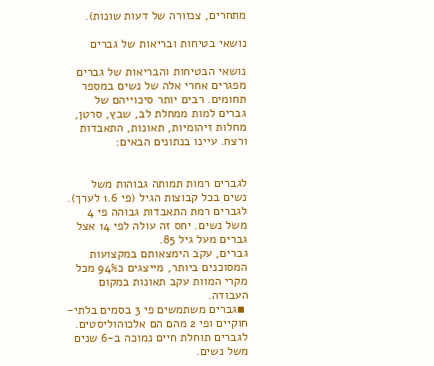מתחרים, צנזורה של דעות שונות).

נושאי בטיחות ובריאות של גברים

נושאי הבטיחות והבריאות של גברים מפגרים אחרי אלה של נשים במספר תחומים. רבים יותר סיכוייהם של גברים למות ממחלת לב, שבץ, סרטן, מחלות זיהומיות, תאונות, התאבדות ורצח. עיינו בנתונים הבאים:


לגברים רמות תמותה גבוהות משל נשים בכל קבוצות הגיל (פי 1.6 לערך).
לגברים רמת התאבדות גבוהה פי 4 משל נשים. יחס זה עולה לפי 14 אצל גברים מעל גיל 85.
גברים, עקב הימצאותם במקצועות המסוכנים ביותר, מייצגים כ94% מכל מקרי המוות עקב תאונות במקום העבודה.
 ▪גברים משתמשים פי 3 בסמים בלתי-חוקיים ופי 2 מהם הם אלכוהוליסטים.
לגברים תוחלת חיים נמוכה ב-6 שנים משל נשים.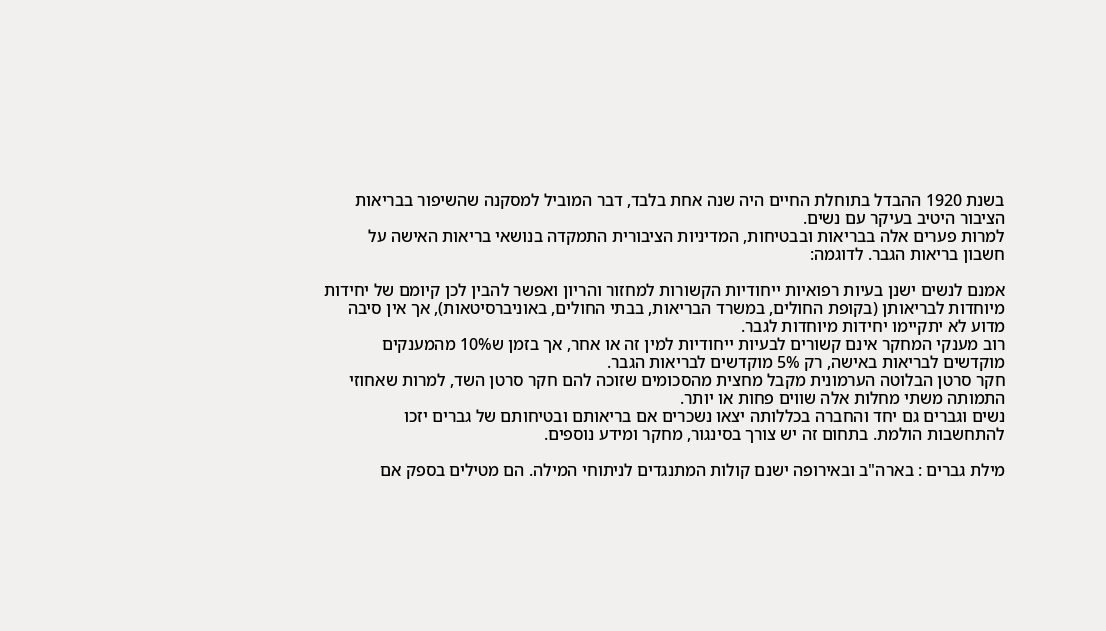בשנת 1920 ההבדל בתוחלת החיים היה שנה אחת בלבד, דבר המוביל למסקנה שהשיפור בבריאות הציבור היטיב בעיקר עם נשים.
למרות פערים אלה בבריאות ובבטיחות, המדיניות הציבורית התמקדה בנושאי בריאות האישה על חשבון בריאות הגבר. לדוגמה:

אמנם לנשים ישנן בעיות רפואיות ייחודיות הקשורות למחזור והריון ואפשר להבין לכן קיומם של יחידות מיוחדות לבריאותן (בקופת החולים, במשרד הבריאות, בבתי החולים, באוניברסיטאות), אך אין סיבה מדוע לא יתקיימו יחידות מיוחדות לגבר.
רוב מענקי המחקר אינם קשורים לבעיות ייחודיות למין זה או אחר, אך בזמן ש10% מהמענקים מוקדשים לבריאות באישה, רק 5% מוקדשים לבריאות הגבר.
חקר סרטן הבלוטה הערמונית מקבל מחצית מהסכומים שזוכה להם חקר סרטן השד, למרות שאחוזי התמותה משתי מחלות אלה שווים פחות או יותר.
נשים וגברים גם יחד והחברה בכללותה יצאו נשכרים אם בריאותם ובטיחותם של גברים יזכו להתחשבות הולמת. בתחום זה יש צורך בסינגור, מחקר ומידע נוספים.

מילת גברים : בארה"ב ובאירופה ישנם קולות המתנגדים לניתוחי המילה. הם מטילים בספק אם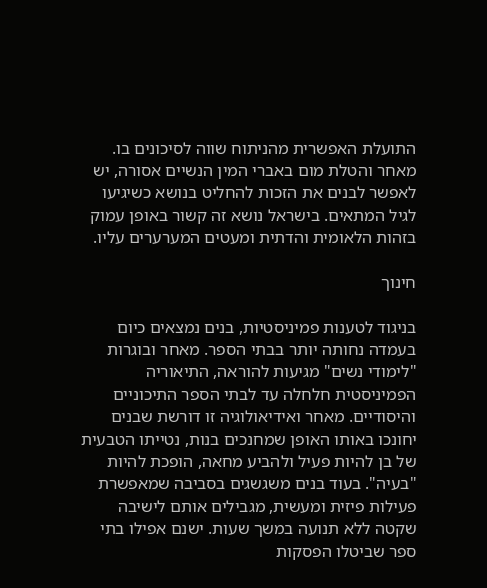התועלת האפשרית מהניתוח שווה לסיכונים בו. מאחר והטלת מום באברי המין הנשיים אסורה, יש לאפשר לבנים את הזכות להחליט בנושא כשיגיעו לגיל המתאים. בישראל נושא זה קשור באופן עמוק בזהות הלאומית והדתית ומעטים המערערים עליו.

חינוך

בניגוד לטענות פמיניסטיות, בנים נמצאים כיום בעמדה נחותה יותר בבתי הספר. מאחר ובוגרות "לימודי נשים" מגיעות להוראה, התיאוריה הפמיניסטית חלחלה עד לבתי הספר התיכוניים והיסודיים. מאחר ואידיאולוגיה זו דורשת שבנים יחונכו באותו האופן שמחנכים בנות, נטייתו הטבעית של בן להיות פעיל ולהביע מחאה, הופכת להיות "בעיה". בעוד בנים משגשגים בסביבה שמאפשרת פעילות פיזית ומעשית, מגבילים אותם לישיבה שקטה ללא תנועה במשך שעות. ישנם אפילו בתי ספר שביטלו הפסקות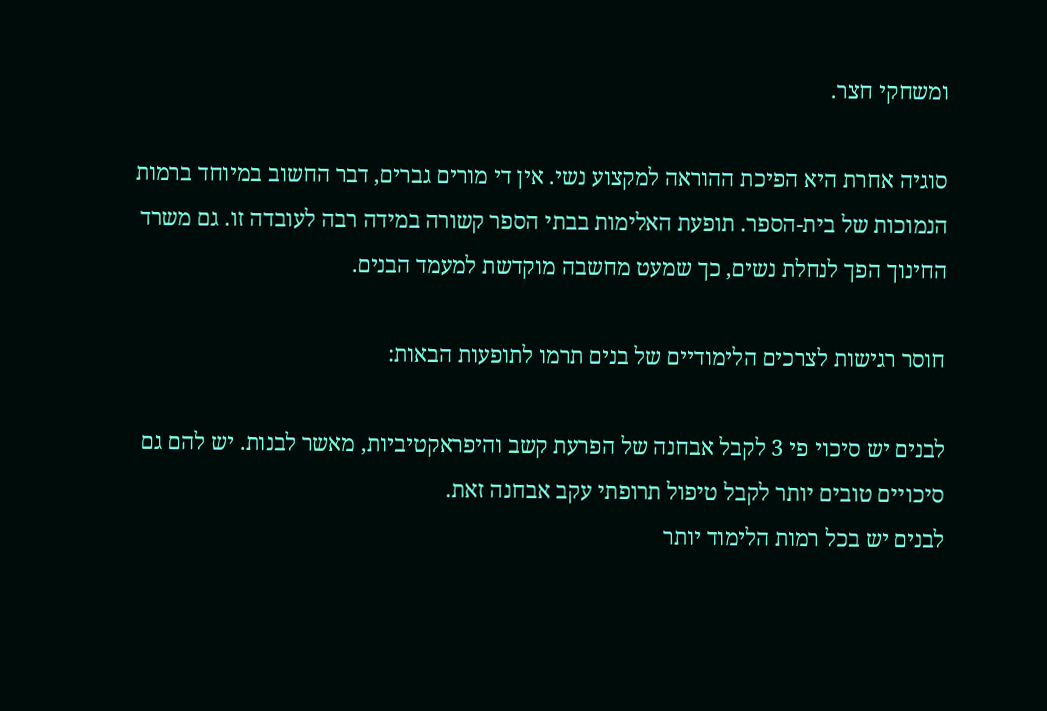ומשחקי חצר.

סוגיה אחרת היא הפיכת ההוראה למקצוע נשי. אין די מורים גברים, דבר החשוב במיוחד ברמות הנמוכות של בית-הספר. תופעת האלימות בבתי הספר קשורה במידה רבה לעובדה זו. גם משרד החינוך הפך לנחלת נשים, כך שמעט מחשבה מוקדשת למעמד הבנים.

חוסר רגישות לצרכים הלימודיים של בנים תרמו לתופעות הבאות:

לבנים יש סיכוי פי 3 לקבל אבחנה של הפרעת קשב והיפראקטיביות, מאשר לבנות. יש להם גם סיכויים טובים יותר לקבל טיפול תרופתי עקב אבחנה זאת.
לבנים יש בכל רמות הלימוד יותר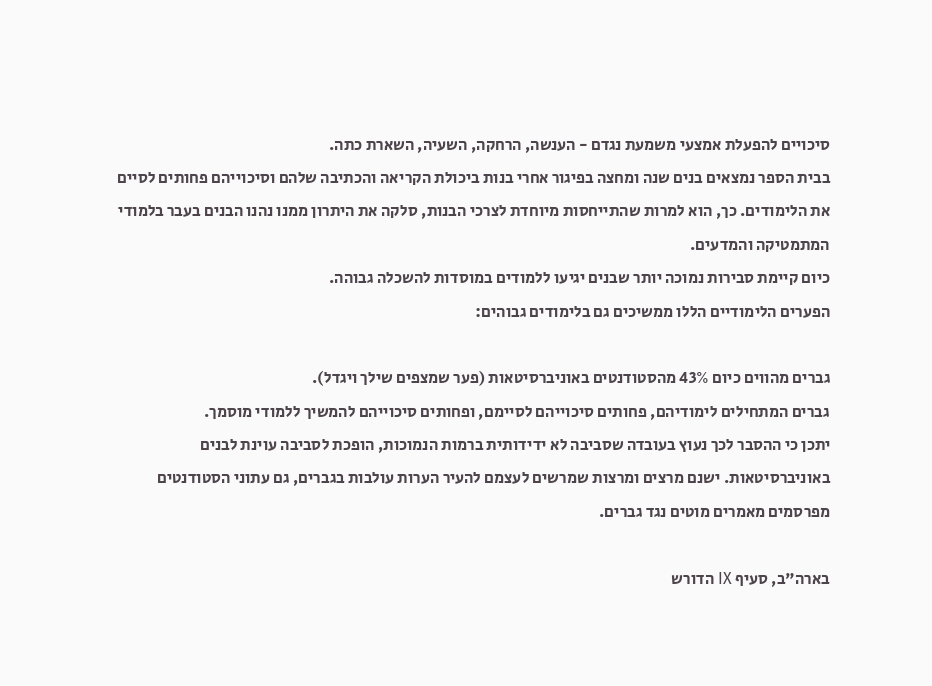סיכויים להפעלת אמצעי משמעת נגדם - הענשה, הרחקה, השעיה, השארת כתה.
בבית הספר נמצאים בנים שנה ומחצה בפיגור אחרי בנות ביכולת הקריאה והכתיבה שלהם וסיכוייהם פחותים לסיים את הלימודים. כך, הוא למרות שהתייחסות מיוחדת לצרכי הבנות, סלקה את היתרון ממנו נהנו הבנים בעבר בלמודי המתמטיקה והמדעים.
כיום קיימת סבירות נמוכה יותר שבנים יגיעו ללמודים במוסדות להשכלה גבוהה.
הפערים הלימודיים הללו ממשיכים גם בלימודים גבוהים:

גברים מהווים כיום 43% מהסטודנטים באוניברסיטאות (פער שמצפים שילך ויגדל).
גברים המתחילים לימודיהם, פחותים סיכוייהם לסיימם, ופחותים סיכוייהם להמשיך ללמודי מוסמך.
יתכן כי ההסבר לכך נעוץ בעובדה שסביבה לא ידידותית ברמות הנמוכות, הופכת לסביבה עוינת לבנים באוניברסיטאות. ישנם מרצים ומרצות שמרשים לעצמם להעיר הערות עולבות בגברים, גם עתוני הסטודנטים מפרסמים מאמרים מוטים נגד גברים.

בארה"ב, סעיף IX הדורש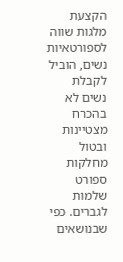הקצעת מלגות שווה לספורטאיות נשים, הוביל לקבלת נשים לא בהכרח מצטיינות ובטול מחלקות ספורט שלמות לגברים. כפי שבנושאים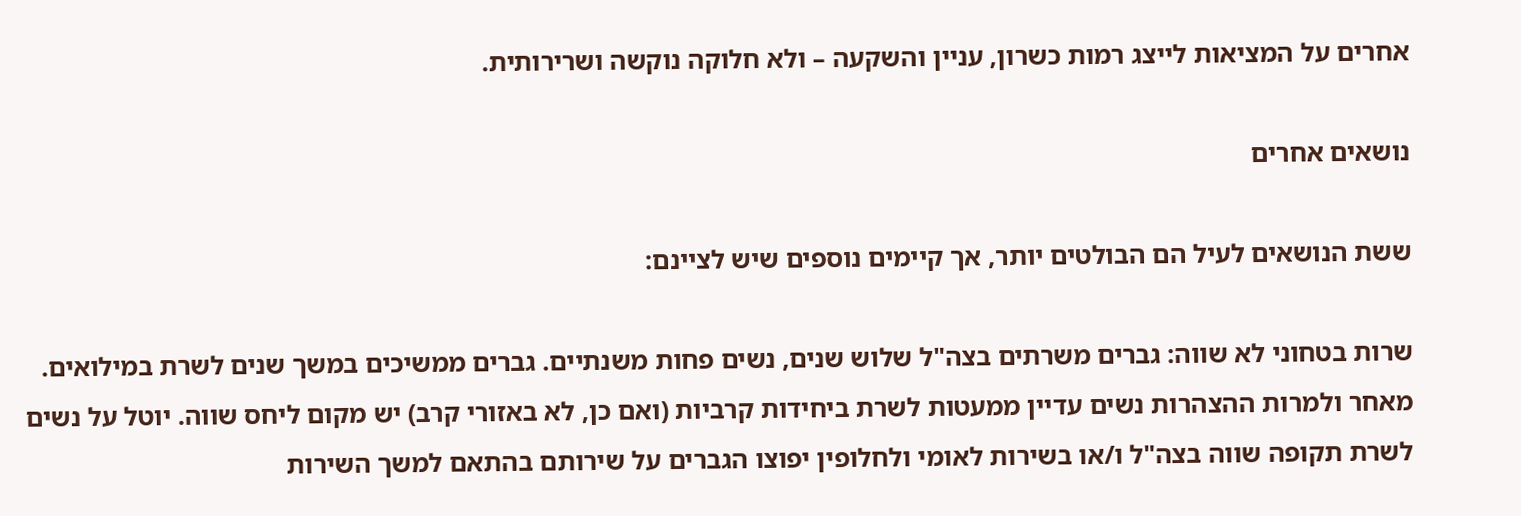אחרים על המציאות לייצג רמות כשרון, עניין והשקעה – ולא חלוקה נוקשה ושרירותית.

נושאים אחרים

ששת הנושאים לעיל הם הבולטים יותר, אך קיימים נוספים שיש לציינם:

שרות בטחוני לא שווה: גברים משרתים בצה"ל שלוש שנים, נשים פחות משנתיים. גברים ממשיכים במשך שנים לשרת במילואים. מאחר ולמרות ההצהרות נשים עדיין ממעטות לשרת ביחידות קרביות (ואם כן, לא באזורי קרב) יש מקום ליחס שווה. יוטל על נשים לשרת תקופה שווה בצה"ל ו/או בשירות לאומי ולחלופין יפוצו הגברים על שירותם בהתאם למשך השירות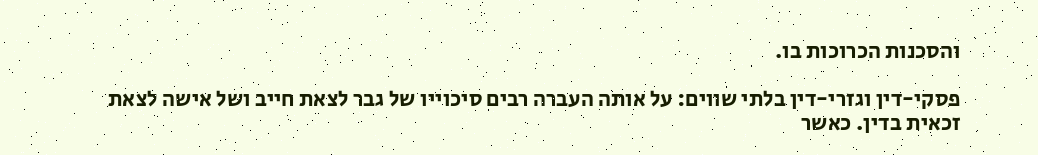והסכנות הכרוכות בו.

פסקי-דין וגזרי-דין בלתי שווים: על אותה העברה רבים סיכוייו של גבר לצאת חייב ושל אישה לצאת זכאית בדין. כאשר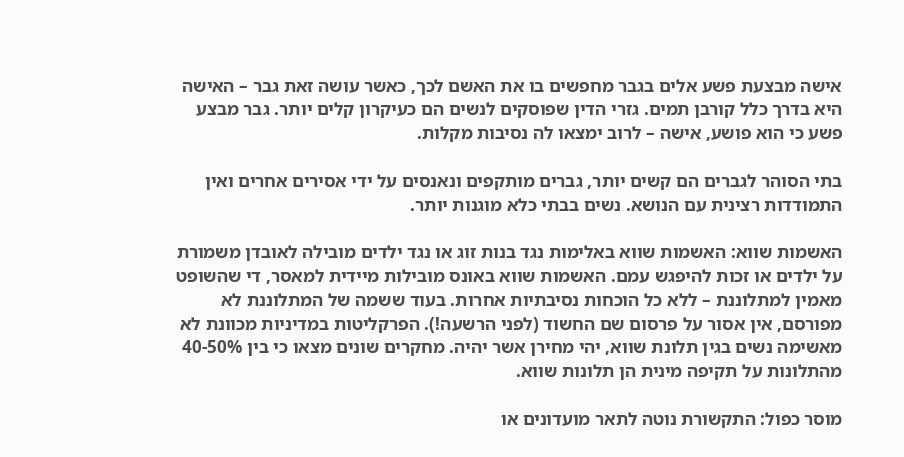אישה מבצעת פשע אלים בגבר מחפשים בו את האשם לכך, כאשר עושה זאת גבר – האישה היא בדרך כלל קורבן תמים. גזרי הדין שפוסקים לנשים הם כעיקרון קלים יותר. גבר מבצע פשע כי הוא פושע, אישה – לרוב ימצאו לה נסיבות מקלות.

בתי הסוהר לגברים הם קשים יותר, גברים מותקפים ונאנסים על ידי אסירים אחרים ואין התמודדות רצינית עם הנושא. נשים בבתי כלא מוגנות יותר.

האשמות שווא: האשמות שווא באלימות נגד בנות זוג או נגד ילדים מובילה לאובדן משמורת על ילדים או זכות להיפגש עמם. האשמות שווא באונס מובילות מיידית למאסר, די שהשופט מאמין למתלוננת – ללא כל הוכחות נסיבתיות אחרות. בעוד ששמה של המתלוננת לא מפורסם, אין אסור על פרסום שם החשוד (לפני הרשעה!). הפרקליטות במדיניות מכוונת לא מאשימה נשים בגין תלונת שווא, יהי מחירן אשר יהיה. מחקרים שונים מצאו כי בין 40-50% מהתלונות על תקיפה מינית הן תלונות שווא.

מוסר כפול: התקשורת נוטה לתאר מועדונים או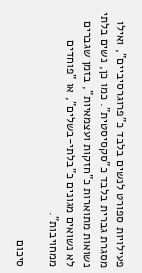פעילויות ספורט לנשים בלבד כ"פרוגרסיביים", ואילו מסגרת גברית בלבד כ"סקסיסטית". כמו כן, נשים בלתי נשואות מתוארות כ"חזקות ועצמאיות", בזמן שגברים לא נשואים מגונים כ"בלתי-בשלים", או "פוחדים ממחויבות".

סיכום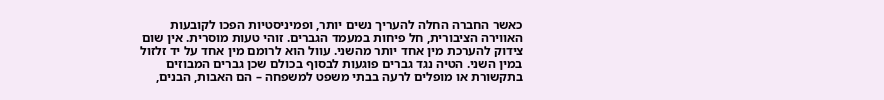כאשר החברה החלה להעריך נשים יותר, ופמיניסטיות הפכו לקובעות האווירה הציבורית, חל פיחות במעמד הגברים. זוהי טעות מוסרית. אין שום צידוק להערכת מין אחד יותר מהשני. עוול הוא לרומם מין אחד על יד זלזול במין השני. הטיה נגד גברים פוגעות לבסוף בכולם שכן גברים המבוזים בתקשורת או מופלים לרעה בבתי משפט למשפחה – הם האבות, הבנים,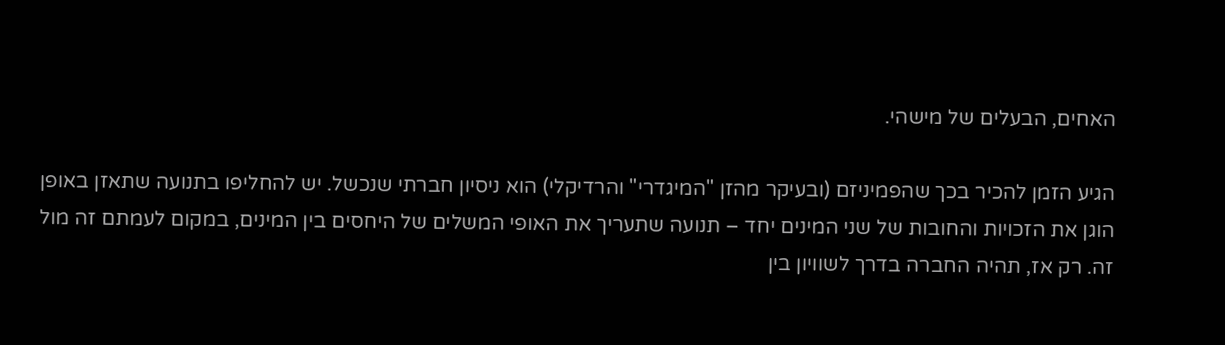האחים, הבעלים של מישהי.

הגיע הזמן להכיר בכך שהפמיניזם (ובעיקר מהזן "המיגדרי" והרדיקלי) הוא ניסיון חברתי שנכשל. יש להחליפו בתנועה שתאזן באופן הוגן את הזכויות והחובות של שני המינים יחד – תנועה שתעריך את האופי המשלים של היחסים בין המינים, במקום לעמתם זה מול זה. רק אז, תהיה החברה בדרך לשוויון בין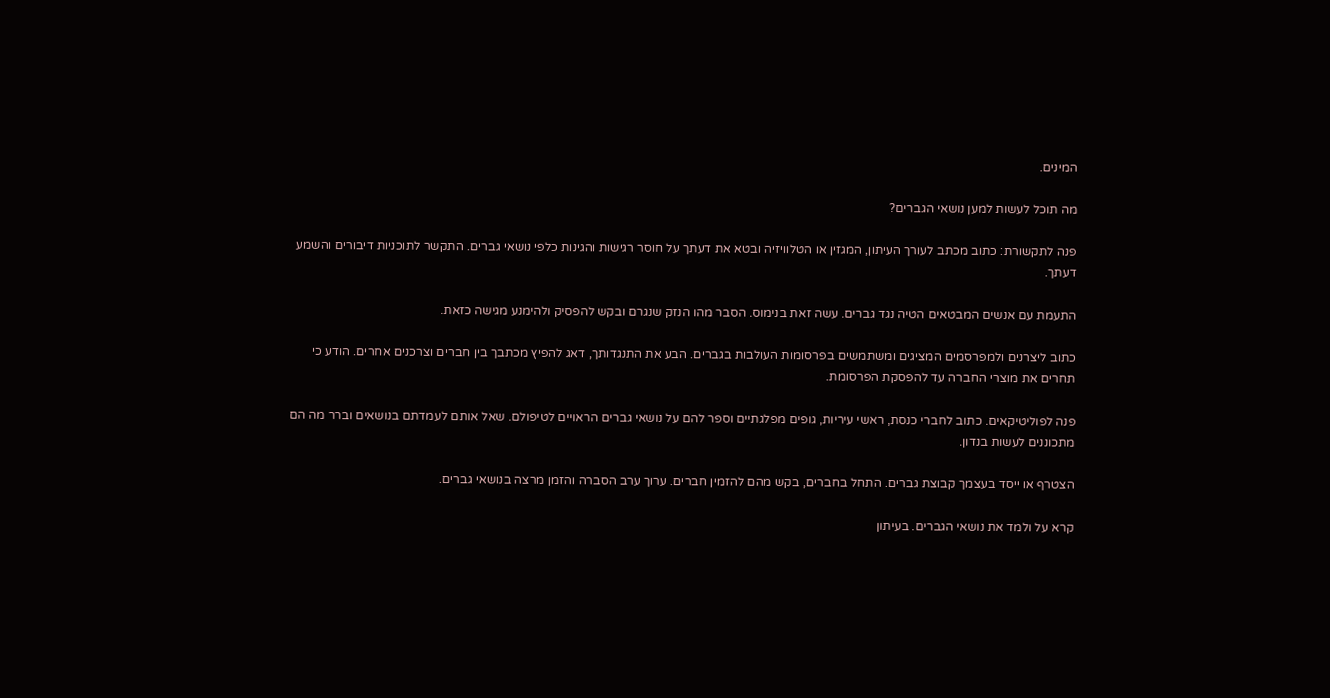המינים.

מה תוכל לעשות למען נושאי הגברים?

פנה לתקשורת: כתוב מכתב לעורך העיתון, המגזין או הטלוויזיה ובטא את דעתך על חוסר רגישות והגינות כלפי נושאי גברים. התקשר לתוכניות דיבורים והשמע דעתך.

התעמת עם אנשים המבטאים הטיה נגד גברים. עשה זאת בנימוס. הסבר מהו הנזק שנגרם ובקש להפסיק ולהימנע מגישה כזאת.

כתוב ליצרנים ולמפרסמים המציגים ומשתמשים בפרסומות העולבות בגברים. הבע את התנגדותך, דאג להפיץ מכתבך בין חברים וצרכנים אחרים. הודע כי תחרים את מוצרי החברה עד להפסקת הפרסומת.

פנה לפוליטיקאים. כתוב לחברי כנסת, ראשי עיריות, גופים מפלגתיים וספר להם על נושאי גברים הראויים לטיפולם. שאל אותם לעמדתם בנושאים וברר מה הם מתכוננים לעשות בנדון.

הצטרף או ייסד בעצמך קבוצת גברים. התחל בחברים, בקש מהם להזמין חברים. ערוך ערב הסברה והזמן מרצה בנושאי גברים.

קרא על ולמד את נושאי הגברים. בעיתון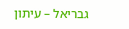גבריאל – עיתון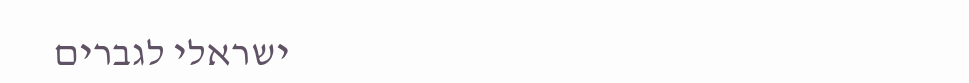ישראלי לגברים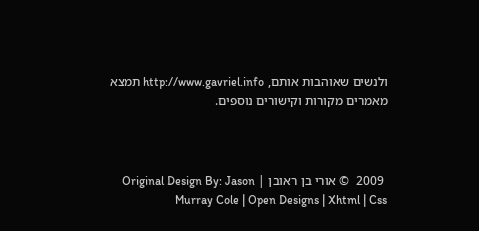ולנשים שאוהבות אותם, http://www.gavriel.info תמצא מאמרים מקורות וקישורים נוספים.



 2009  © אורי בן ראובן | Original Design By: Jason Murray Cole | Open Designs | Xhtml | Css